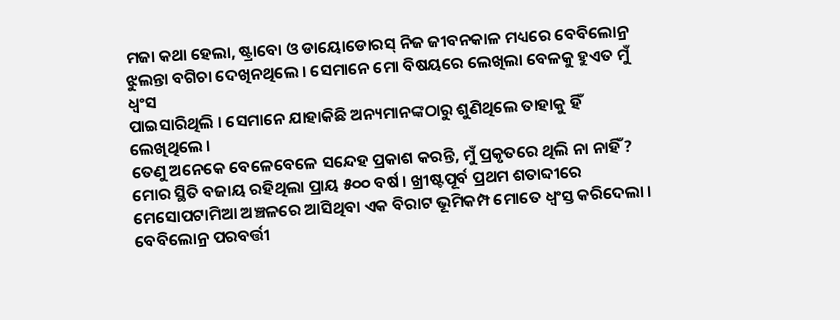ମଜା କଥା ହେଲା, ଷ୍ଟ୍ରାବୋ ଓ ଡାୟୋଡୋରସ୍ ନିଜ ଜୀବନକାଳ ମଧ୍ୟରେ ବେବିଲୋନ୍ର
ଝୁଲନ୍ତା ବଗିଚା ଦେଖିନଥିଲେ । ସେମାନେ ମୋ ବିଷୟରେ ଲେଖିଲା ବେଳକୁ ହୁଏତ ମୁଁ ଧ୍ୱଂସ
ପାଇସାରିଥିଲି । ସେମାନେ ଯାହାକିଛି ଅନ୍ୟମାନଙ୍କଠାରୁ ଶୁଣିଥିଲେ ତାହାକୁ ହିଁ ଲେଖିଥିଲେ ।
ତେଣୁ ଅନେକେ ବେଳେବେଳେ ସନ୍ଦେହ ପ୍ରକାଶ କରନ୍ତି, ମୁଁ ପ୍ରକୃତରେ ଥିଲି ନା ନାହିଁ ?
ମୋର ସ୍ଥିତି ବଜାୟ ରହିଥିଲା ପ୍ରାୟ ୫୦୦ ବର୍ଷ । ଖ୍ରୀଷ୍ଟପୂର୍ବ ପ୍ରଥମ ଶତାବ୍ଦୀରେ
ମେସୋପଟାମିଆ ଅଞ୍ଚଳରେ ଆସିଥିବା ଏକ ବିରାଟ ଭୂମିକମ୍ପ ମୋତେ ଧ୍ୱଂସ୍ତ କରିଦେଲା ।
ବେବିଲୋନ୍ର ପରବର୍ତ୍ତୀ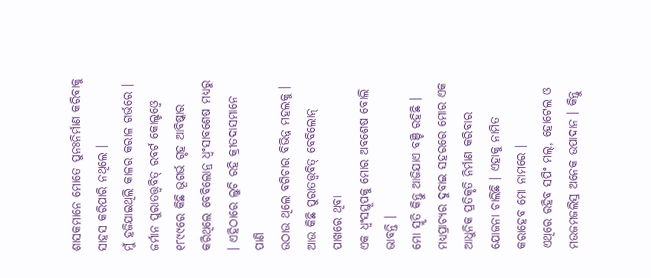ଶାସକମାନେ ମୋତେ ପୁନଃନିର୍ମାଣ କରିବାକୁ ସାହସ କରିପାରି ନଥିଲେ ।
ମୁଁ ହଜିଯାଇଥିଲି କାଳର କରାଳ ଗର୍ଭରେ ।
ଜର୍ମାନ ପୁରାତତ୍ତ୍ୱବିତ୍ ରବର୍ଟ କୋଲ୍ଡଓ୍ୱେ ୧୮୯୯ରେ କିଛି ଭୂଗର୍ଭ ଗୃହ ଆବିଷ୍କାର
କରିଥିଲେ ବେବିଲୋନ୍ର ଧ୍ୱଂସାବଶେଷ ମଧ୍ୟରୁ । ଏହିଠାରେ ଲୁଚି ରହି କ୍ରୀତଦାସମାନେ ପାଣି
ଉଠାଉ ଥିଲେ ବଗିଚାର ବିଭିନ୍ନ ମହଲକୁ । ଆଉ କିଛି ପୁରାତତ୍ତ୍ୱବିତ୍ ବେବିଲୋନ୍ ପାଖରେ ଥିବା
ଏକ ଧ୍ୱଂସସ୍ତୂପକୁ ମୋର ଅବଶେଷ ବୋଲି ଭାବନ୍ତି ।
ମୋ ସ୍ମୃତି କିନ୍ତୁ ଆଜିଯାଏ ବଞ୍ଚି ରହିଛି । ମଧ୍ୟପ୍ରାଚ୍ୟର ଦୁବାଇ ସହରରେ ମୋର ଏକ
ଆଧୁନିକ ପ୍ରତିକୃତି ନିର୍ମାଣ କରିବାର ଯୋଜନା ଚାଲିଛି । ଏହାକୁ ନାମିତ କରାହେବ ମୋ ନାମରେ ।
ଏଥିରେ ରହିବ ସପିଂ ମଲ୍, ହୋଟେଲ ଓ ମଉଜମଜଲିସ୍ର ଅନେକ ଉପାଦାନ । କିନ୍ତୁ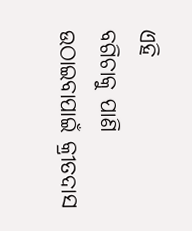ଏହି
ବଗିଚାକୁ ପାଣି ଉଠାଇବାପାଇଁ କ୍ରୀତଦାସ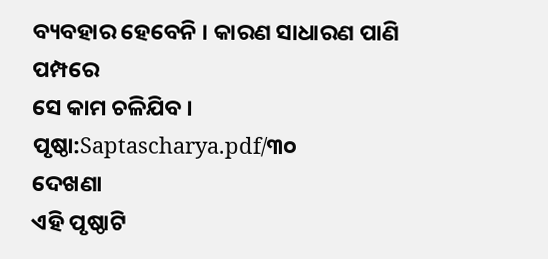ବ୍ୟବହାର ହେବେନି । କାରଣ ସାଧାରଣ ପାଣି ପମ୍ପରେ
ସେ କାମ ଚଳିଯିବ ।
ପୃଷ୍ଠା:Saptascharya.pdf/୩୦
ଦେଖଣା
ଏହି ପୃଷ୍ଠାଟି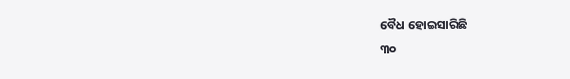ବୈଧ ହୋଇସାରିଛି
୩୦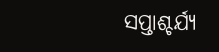ସପ୍ତାଶ୍ଚର୍ଯ୍ୟ